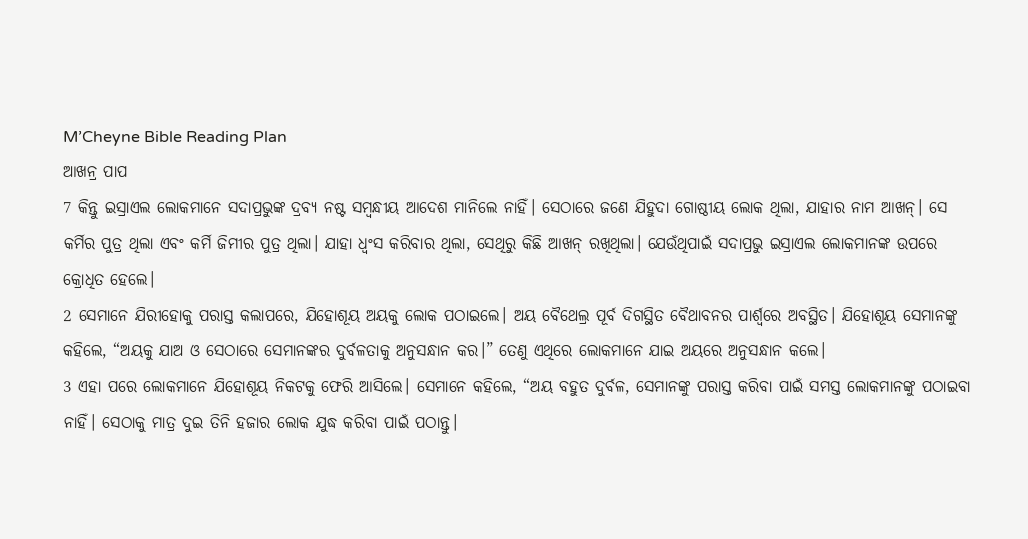M’Cheyne Bible Reading Plan
ଆଖନ୍ର ପାପ
7 କିନ୍ତୁ ଇସ୍ରାଏଲ ଲୋକମାନେ ସଦାପ୍ରଭୁଙ୍କ ଦ୍ରବ୍ୟ ନଷ୍ଟ ସମ୍ବନ୍ଧୀୟ ଆଦେଶ ମାନିଲେ ନାହିଁ। ସେଠାରେ ଜଣେ ଯିହୁଦା ଗୋଷ୍ଠୀୟ ଲୋକ ଥିଲା, ଯାହାର ନାମ ଆଖନ୍। ସେ କର୍ମିର ପୁତ୍ର ଥିଲା ଏବଂ କର୍ମି ଜିମୀର ପୁତ୍ର ଥିଲା। ଯାହା ଧ୍ୱଂସ କରିବାର ଥିଲା, ସେଥିରୁ କିଛି ଆଖନ୍ ରଖିଥିଲା। ଯେଉଁଥିପାଇଁ ସଦାପ୍ରଭୁ ଇସ୍ରାଏଲ ଲୋକମାନଙ୍କ ଉପରେ କ୍ରୋଧିତ ହେଲେ।
2 ସେମାନେ ଯିରୀହୋକୁ ପରାସ୍ତ କଲାପରେ, ଯିହୋଶୂୟ ଅୟକୁ ଲୋକ ପଠାଇଲେ। ଅୟ ବୈଥେଲ୍ର ପୂର୍ବ ଦିଗସ୍ଥିତ ବୈଥାବନର ପାର୍ଶ୍ୱରେ ଅବସ୍ଥିତ। ଯିହୋଶୂୟ ସେମାନଙ୍କୁ କହିଲେ, “ଅୟକୁ ଯାଅ ଓ ସେଠାରେ ସେମାନଙ୍କର ଦୁର୍ବଳତାକୁ ଅନୁସନ୍ଧାନ କର।” ତେଣୁ ଏଥିରେ ଲୋକମାନେ ଯାଇ ଅୟରେ ଅନୁସନ୍ଧାନ କଲେ।
3 ଏହା ପରେ ଲୋକମାନେ ଯିହୋଶୂୟ ନିକଟକୁ ଫେରି ଆସିଲେ। ସେମାନେ କହିଲେ, “ଅୟ ବହୁତ ଦୁର୍ବଳ, ସେମାନଙ୍କୁ ପରାସ୍ତ କରିବା ପାଇଁ ସମସ୍ତ ଲୋକମାନଙ୍କୁ ପଠାଇବା ନାହିଁ। ସେଠାକୁ ମାତ୍ର ଦୁଇ ତିନି ହଜାର ଲୋକ ଯୁଦ୍ଧ କରିବା ପାଇଁ ପଠାନ୍ତୁ।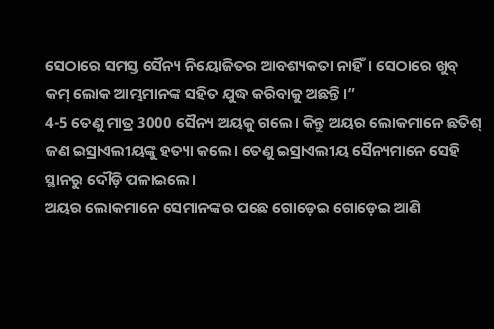ସେଠାରେ ସମସ୍ତ ସୈନ୍ୟ ନିୟୋଜିତର ଆବଶ୍ୟକତା ନାହିଁ। ସେଠାରେ ଖୁବ୍ କମ୍ ଲୋକ ଆମ୍ଭମାନଙ୍କ ସହିତ ଯୁଦ୍ଧ କରିବାକୁ ଅଛନ୍ତି।”
4-5 ତେଣୁ ମାତ୍ର 3000 ସୈନ୍ୟ ଅୟକୁ ଗଲେ। କିନ୍ତୁ ଅୟର ଲୋକମାନେ ଛତିଶ୍ ଜଣ ଇସ୍ରାଏଲୀୟଙ୍କୁ ହତ୍ୟା କଲେ। ତେଣୁ ଇସ୍ରାଏଲୀୟ ସୈନ୍ୟମାନେ ସେହି ସ୍ଥାନରୁ ଦୌଡ଼ି ପଳାଇଲେ।
ଅୟର ଲୋକମାନେ ସେମାନଙ୍କର ପଛେ ଗୋଡ଼େଇ ଗୋଡ଼େଇ ଆଣି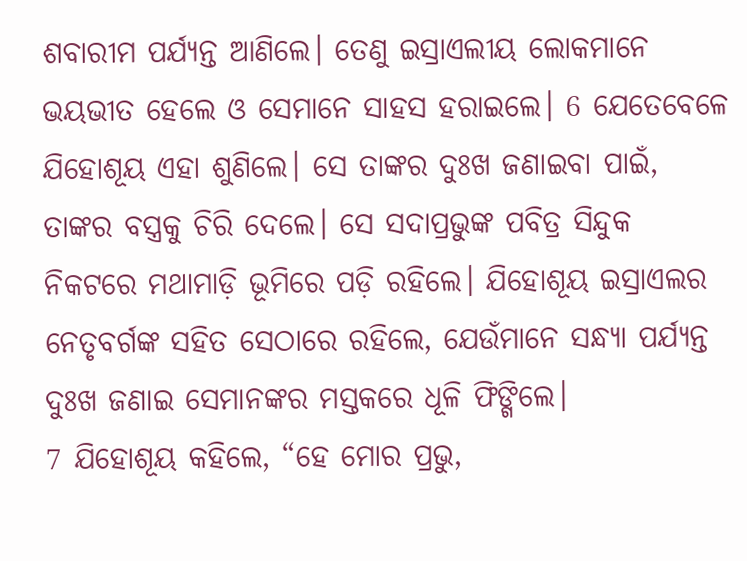ଶବାରୀମ ପର୍ଯ୍ୟନ୍ତ ଆଣିଲେ। ତେଣୁ ଇସ୍ରାଏଲୀୟ ଲୋକମାନେ ଭୟଭୀତ ହେଲେ ଓ ସେମାନେ ସାହସ ହରାଇଲେ। 6 ଯେତେବେଳେ ଯିହୋଶୂୟ ଏହା ଶୁଣିଲେ। ସେ ତାଙ୍କର ଦୁଃଖ ଜଣାଇବା ପାଇଁ, ତାଙ୍କର ବସ୍ତ୍ରକୁ ଚିରି ଦେଲେ। ସେ ସଦାପ୍ରଭୁଙ୍କ ପବିତ୍ର ସିନ୍ଦୁକ ନିକଟରେ ମଥାମାଡ଼ି ଭୂମିରେ ପଡ଼ି ରହିଲେ। ଯିହୋଶୂୟ ଇସ୍ରାଏଲର ନେତୃବର୍ଗଙ୍କ ସହିତ ସେଠାରେ ରହିଲେ, ଯେଉଁମାନେ ସନ୍ଧ୍ୟା ପର୍ଯ୍ୟନ୍ତ ଦୁଃଖ ଜଣାଇ ସେମାନଙ୍କର ମସ୍ତକରେ ଧୂଳି ଫିଙ୍ଗିଲେ।
7 ଯିହୋଶୂୟ କହିଲେ, “ହେ ମୋର ପ୍ରଭୁ,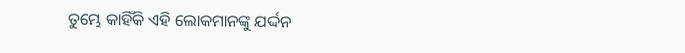ତୁମ୍ଭେ କାହିଁକି ଏହି ଲୋକମାନଙ୍କୁ ଯର୍ଦ୍ଦନ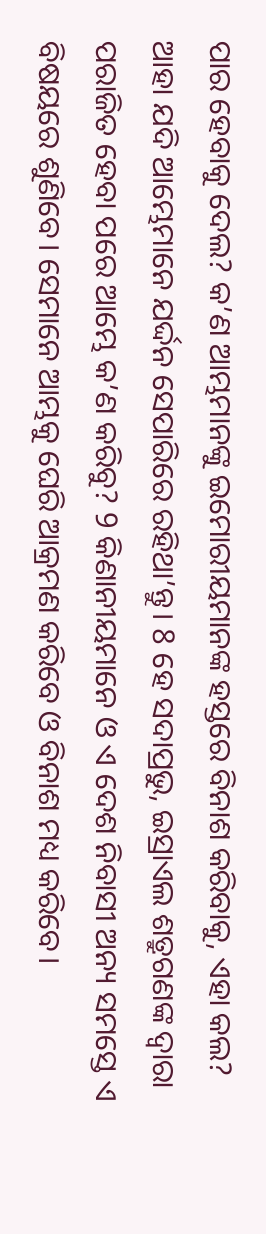ପାର ହେବାକୁ ଦେଲ? କ’ଣ ଆମ୍ଭମାନଙ୍କୁ ଇମୋରୀୟମାନଙ୍କ ହସ୍ତରେ ବିନାଶ କରିବାକୁ, ଏହା କଲ? ଆହା ଯଦି ଆମ୍ଭେମାନେ ଯର୍ଦ୍ଦନ ସେପାରିରେ ରହିଥା’ନ୍ତୁ। 8 ହେ ସଦାପ୍ରଭୁ, ଇସ୍ରାଏଲ ଶତ୍ରୁଗଣଙ୍କ ଦ୍ୱାରା ପରାଜିତ ହେବା ପରେ ଆମ୍ଭେ କ’ଣ କରିବୁ? 9 କିଣାନୀୟମାନେ ଓ ଏ ଦେଶ ନିବାସୀ ଅନ୍ୟ ସମସ୍ତେ ଏ ବିଷୟରେ ଶୁଣିବେ। ସେମାନେ ଆମ୍ଭକୁ ଘେରି ଆକ୍ରମଣ କରିବେ ଓ ବିନାଶ ମଧ୍ୟ କରିବେ।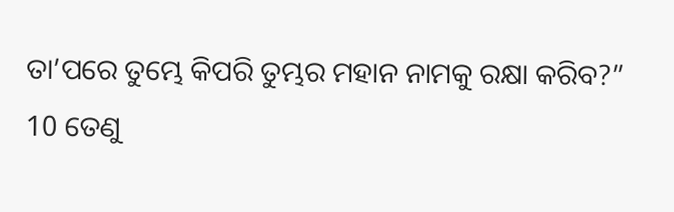ତା’ପରେ ତୁମ୍ଭେ କିପରି ତୁମ୍ଭର ମହାନ ନାମକୁ ରକ୍ଷା କରିବ?”
10 ତେଣୁ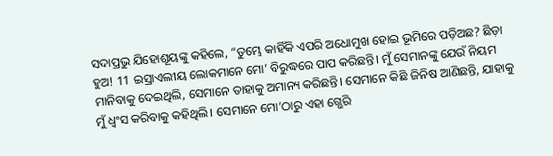ସଦାପ୍ରଭୁ ଯିହୋଶୂୟଙ୍କୁ କହିଲେ, “ତୁମ୍ଭେ କାହିଁକି ଏପରି ଅଧୋମୁଖ ହୋଇ ଭୂମିରେ ପଡ଼ିଅଛ? ଛିଡ଼ା ହୁଅ! 11 ଇସ୍ରାଏଲୀୟ ଲୋକମାନେ ମୋ’ ବିରୁଦ୍ଧରେ ପାପ କରିଛନ୍ତି। ମୁଁ ସେମାନଙ୍କୁ ଯେଉଁ ନିୟମ ମାନିବାକୁ ଦେଇଥିଲି, ସେମାନେ ତାହାକୁ ଅମାନ୍ୟ କରିଛନ୍ତି। ସେମାନେ କିଛି ଜିନିଷ ଆଣିଛନ୍ତି, ଯାହାକୁ ମୁଁ ଧ୍ୱଂସ କରିବାକୁ କହିଥିଲି। ସେମାନେ ମୋ’ଠାରୁ ଏହା ଗ୍ଭେରି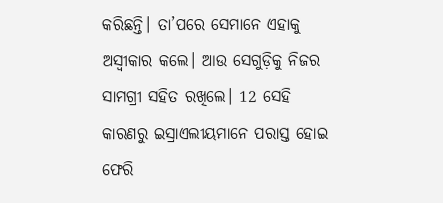କରିଛନ୍ତି। ତା’ପରେ ସେମାନେ ଏହାକୁ ଅସ୍ୱୀକାର କଲେ। ଆଉ ସେଗୁଡ଼ିକୁ ନିଜର ସାମଗ୍ରୀ ସହିତ ରଖିଲେ। 12 ସେହି କାରଣରୁ ଇସ୍ରାଏଲୀୟମାନେ ପରାସ୍ତ ହୋଇ ଫେରି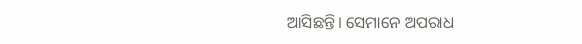ଆସିଛନ୍ତି। ସେମାନେ ଅପରାଧ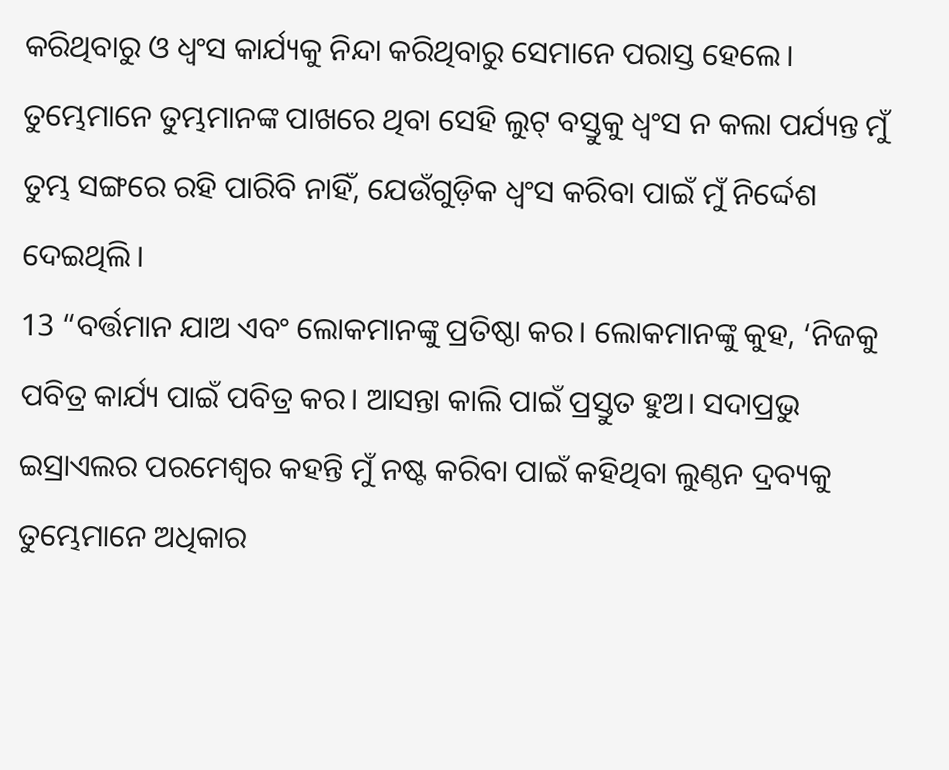କରିଥିବାରୁ ଓ ଧ୍ୱଂସ କାର୍ଯ୍ୟକୁ ନିନ୍ଦା କରିଥିବାରୁ ସେମାନେ ପରାସ୍ତ ହେଲେ। ତୁମ୍ଭେମାନେ ତୁମ୍ଭମାନଙ୍କ ପାଖରେ ଥିବା ସେହି ଲୁଟ୍ ବସ୍ତୁକୁ ଧ୍ୱଂସ ନ କଲା ପର୍ଯ୍ୟନ୍ତ ମୁଁ ତୁମ୍ଭ ସଙ୍ଗରେ ରହି ପାରିବି ନାହିଁ, ଯେଉଁଗୁଡ଼ିକ ଧ୍ୱଂସ କରିବା ପାଇଁ ମୁଁ ନିର୍ଦ୍ଦେଶ ଦେଇଥିଲି।
13 “ବର୍ତ୍ତମାନ ଯାଅ ଏବଂ ଲୋକମାନଙ୍କୁ ପ୍ରତିଷ୍ଠା କର। ଲୋକମାନଙ୍କୁ କୁହ, ‘ନିଜକୁ ପବିତ୍ର କାର୍ଯ୍ୟ ପାଇଁ ପବିତ୍ର କର। ଆସନ୍ତା କାଲି ପାଇଁ ପ୍ରସ୍ତୁତ ହୁଅ। ସଦାପ୍ରଭୁ ଇସ୍ରାଏଲର ପରମେଶ୍ୱର କହନ୍ତି ମୁଁ ନଷ୍ଟ କରିବା ପାଇଁ କହିଥିବା ଲୁଣ୍ଠନ ଦ୍ରବ୍ୟକୁ ତୁମ୍ଭେମାନେ ଅଧିକାର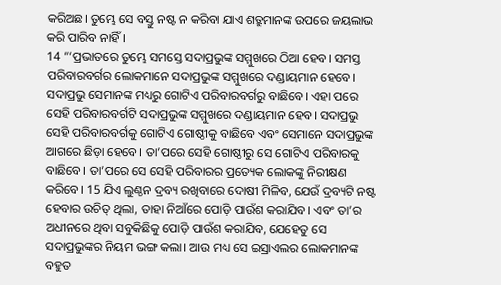କରିଅଛ। ତୁମ୍ଭେ ସେ ବସ୍ତୁ ନଷ୍ଟ ନ କରିବା ଯାଏ ଶତ୍ରୁମାନଙ୍କ ଉପରେ ଜୟଲାଭ କରି ପାରିବ ନାହିଁ।
14 “‘ପ୍ରଭାତରେ ତୁମ୍ଭେ ସମସ୍ତେ ସଦାପ୍ରଭୁଙ୍କ ସମ୍ମୁଖରେ ଠିଆ ହେବ। ସମସ୍ତ ପରିବାରବର୍ଗର ଲୋକମାନେ ସଦାପ୍ରଭୁଙ୍କ ସମ୍ମୁଖରେ ଦଣ୍ଡାୟମାନ ହେବେ। ସଦାପ୍ରଭୁ ସେମାନଙ୍କ ମଧ୍ୟରୁ ଗୋଟିଏ ପରିବାରବର୍ଗରୁ ବାଛିବେ। ଏହା ପରେ ସେହି ପରିବାରବର୍ଗଟି ସଦାପ୍ରଭୁଙ୍କ ସମ୍ମୁଖରେ ଦଣ୍ଡାୟମାନ ହେବ। ସଦାପ୍ରଭୁ ସେହି ପରିବାରବର୍ଗକୁ ଗୋଟିଏ ଗୋଷ୍ଠୀକୁ ବାଛିବେ ଏବଂ ସେମାନେ ସଦାପ୍ରଭୁଙ୍କ ଆଗରେ ଛିଡ଼ା ହେବେ। ତା’ପରେ ସେହି ଗୋଷ୍ଠୀରୁ ସେ ଗୋଟିଏ ପରିବାରକୁ ବାଛିବେ। ତା’ପରେ ସେ ସେହି ପରିବାରର ପ୍ରତ୍ୟେକ ଲୋକଙ୍କୁ ନିରୀକ୍ଷଣ କରିବେ। 15 ଯିଏ ଲୁଣ୍ଠନ ଦ୍ରବ୍ୟ ରଖିବାରେ ଦୋଷୀ ମିଳିବ, ଯେଉଁ ଦ୍ରବ୍ୟଟି ନଷ୍ଟ ହେବାର ଉଚିତ୍ ଥିଲା, ତାହା ନିଆଁରେ ପୋଡ଼ି ପାଉଁଶ କରାଯିବ। ଏବଂ ତା’ର ଅଧୀନରେ ଥିବା ସବୁକିଛିକୁ ପୋଡ଼ି ପାଉଁଶ କରାଯିବ, ଯେହେତୁ ସେ ସଦାପ୍ରଭୁଙ୍କର ନିୟମ ଭଙ୍ଗ କଲା। ଆଉ ମଧ୍ୟ ସେ ଇସ୍ରାଏଲର ଲୋକମାନଙ୍କ ବହୁତ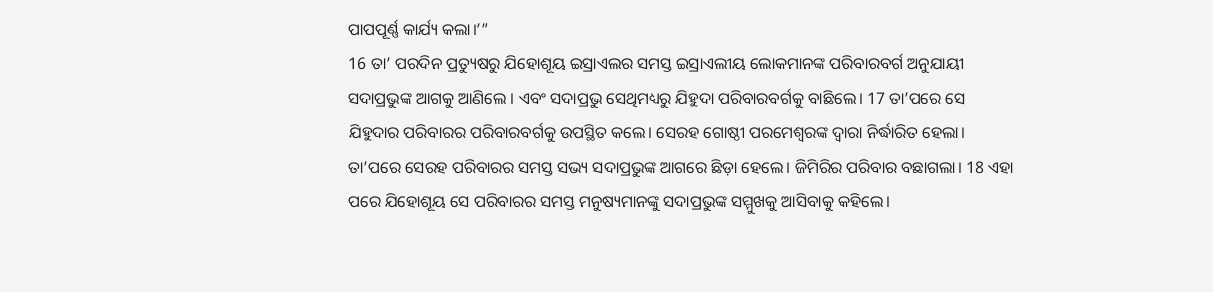ପାପପୂର୍ଣ୍ଣ କାର୍ଯ୍ୟ କଲା।’”
16 ତା’ ପରଦିନ ପ୍ରତ୍ୟୁଷରୁ ଯିହୋଶୂୟ ଇସ୍ରାଏଲର ସମସ୍ତ ଇସ୍ରାଏଲୀୟ ଲୋକମାନଙ୍କ ପରିବାରବର୍ଗ ଅନୁଯାୟୀ ସଦାପ୍ରଭୁଙ୍କ ଆଗକୁ ଆଣିଲେ । ଏବଂ ସଦାପ୍ରଭୁ ସେଥିମଧ୍ୟରୁ ଯିହୁଦା ପରିବାରବର୍ଗକୁ ବାଛିଲେ। 17 ତା’ପରେ ସେ ଯିହୁଦାର ପରିବାରର ପରିବାରବର୍ଗକୁ ଉପସ୍ଥିତ କଲେ। ସେରହ ଗୋଷ୍ଠୀ ପରମେଶ୍ୱରଙ୍କ ଦ୍ୱାରା ନିର୍ଦ୍ଧାରିତ ହେଲା। ତା’ପରେ ସେରହ ପରିବାରର ସମସ୍ତ ସଭ୍ୟ ସଦାପ୍ରଭୁଙ୍କ ଆଗରେ ଛିଡ଼ା ହେଲେ। ଜିମିରିର ପରିବାର ବଛାଗଲା। 18 ଏହା ପରେ ଯିହୋଶୂୟ ସେ ପରିବାରର ସମସ୍ତ ମନୁଷ୍ୟମାନଙ୍କୁ ସଦାପ୍ରଭୁଙ୍କ ସମ୍ମୁଖକୁ ଆସିବାକୁ କହିଲେ।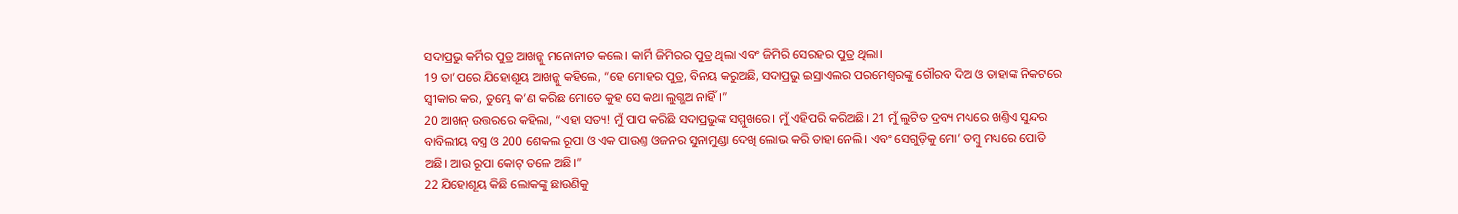ସଦାପ୍ରଭୁ କର୍ମିର ପୁତ୍ର ଆଖନ୍କୁ ମନୋନୀତ କଲେ। କାର୍ମି ଜିମିରର ପୁତ୍ର ଥିଲା ଏବଂ ଜିମିରି ସେରହର ପୁତ୍ର ଥିଲା।
19 ତା’ପରେ ଯିହୋଶୂୟ ଆଖନ୍କୁ କହିଲେ, “ହେ ମୋହର ପୁତ୍ର, ବିନୟ କରୁଅଛି, ସଦାପ୍ରଭୁ ଇସ୍ରାଏଲର ପରମେଶ୍ୱରଙ୍କୁ ଗୌରବ ଦିଅ ଓ ତାହାଙ୍କ ନିକଟରେ ସ୍ୱୀକାର କର, ତୁମ୍ଭେ କ’ଣ କରିଛ ମୋତେ କୁହ ସେ କଥା ଲୁଗ୍ଭଅ ନାହିଁ।”
20 ଆଖନ୍ ଉତ୍ତରରେ କହିଲା, “ଏହା ସତ୍ୟ! ମୁଁ ପାପ କରିଛି ସଦାପ୍ରଭୁଙ୍କ ସମ୍ମୁଖରେ। ମୁଁ ଏହିପରି କରିଅଛି। 21 ମୁଁ ଲୁଟିତ ଦ୍ରବ୍ୟ ମଧ୍ୟରେ ଖଣ୍ତିଏ ସୁନ୍ଦର ବାବିଲୀୟ ବସ୍ତ୍ର ଓ 200 ଶେକଲ ରୂପା ଓ ଏକ ପାଉଣ୍ତ ଓଜନର ସୁନାମୁଣ୍ଡା ଦେଖି ଲୋଭ କରି ତାହା ନେଲି। ଏବଂ ସେଗୁଡ଼ିକୁ ମୋ’ ତମ୍ବୁ ମଧ୍ୟରେ ପୋତି ଅଛି। ଆଉ ରୂପା କୋଟ୍ ତଳେ ଅଛି।”
22 ଯିହୋଶୂୟ କିଛି ଲୋକଙ୍କୁ ଛାଉଣିକୁ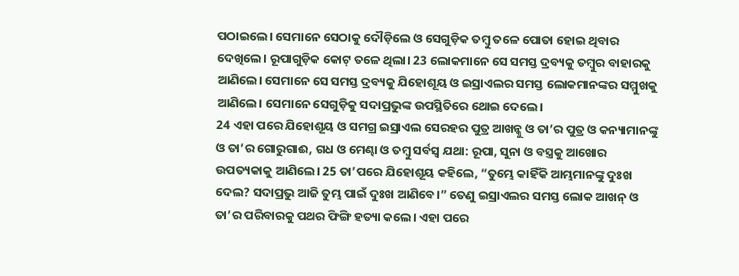ପଠାଇଲେ। ସେମାନେ ସେଠାକୁ ଦୌଡ଼ିଲେ ଓ ସେଗୁଡ଼ିକ ତମ୍ବୁ ତଳେ ପୋତା ହୋଇ ଥିବାର ଦେଖିଲେ। ରୂପାଗୁଡ଼ିକ କୋଟ୍ ତଳେ ଥିଲା। 23 ଲୋକମାନେ ସେ ସମସ୍ତ ଦ୍ରବ୍ୟକୁ ତମ୍ବୁର ବାହାରକୁ ଆଣିଲେ। ସେମାନେ ସେ ସମସ୍ତ ଦ୍ରବ୍ୟକୁ ଯିହୋଶୂୟ ଓ ଇସ୍ରାଏଲର ସମସ୍ତ ଲୋକମାନଙ୍କର ସମ୍ମୁଖକୁ ଆଣିଲେ। ସେମାନେ ସେଗୁଡ଼ିକୁ ସଦାପ୍ରଭୁଙ୍କ ଉପସ୍ଥିତିରେ ଥୋଇ ଦେଲେ।
24 ଏହା ପରେ ଯିହୋଶୂୟ ଓ ସମଗ୍ର ଇସ୍ରାଏଲ ସେରହର ପୁତ୍ର ଆଖନ୍କୁ ଓ ତା’ର ପୁତ୍ର ଓ କନ୍ୟାମାନଙ୍କୁ ଓ ତା’ର ଗୋରୁଗାଈ, ଗଧ ଓ ମେଣ୍ଢା ଓ ତମ୍ବୁ ସର୍ବସ୍ୱ ଯଥା: ରୂପା, ସୁନା ଓ ବସ୍ତ୍ରକୁ ଆଖୋର ଉପତ୍ୟକାକୁ ଆଣିଲେ। 25 ତା’ପରେ ଯିହୋଶୂୟ କହିଲେ, “ତୁମ୍ଭେ କାହିଁକି ଆମ୍ଭମାନଙ୍କୁ ଦୁଃଖ ଦେଲ? ସଦାପ୍ରଭୁ ଆଜି ତୁମ୍ଭ ପାଇଁ ଦୁଃଖ ଆଣିବେ।” ତେଣୁ ଇସ୍ରାଏଲର ସମସ୍ତ ଲୋକ ଆଖନ୍ ଓ ତା’ର ପରିବାରକୁ ପଥର ଫିଙ୍ଗି ହତ୍ୟା କଲେ। ଏହା ପରେ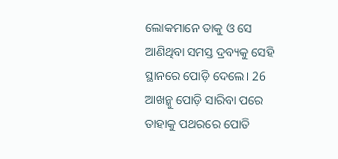ଲୋକମାନେ ତାକୁ ଓ ସେ ଆଣିଥିବା ସମସ୍ତ ଦ୍ରବ୍ୟକୁ ସେହି ସ୍ଥାନରେ ପୋଡ଼ି ଦେଲେ। 26 ଆଖନ୍କୁ ପୋଡ଼ି ସାରିବା ପରେ ତାହାକୁ ପଥରରେ ପୋତି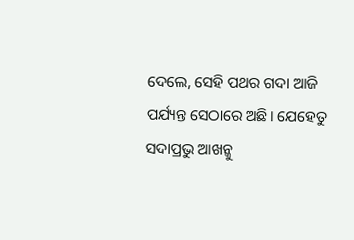ଦେଲେ, ସେହି ପଥର ଗଦା ଆଜି ପର୍ଯ୍ୟନ୍ତ ସେଠାରେ ଅଛି। ଯେହେତୁ ସଦାପ୍ରଭୁ ଆଖନ୍କୁ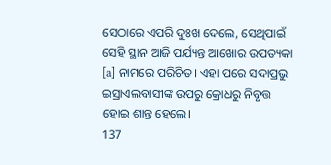ସେଠାରେ ଏପରି ଦୁଃଖ ଦେଲେ, ସେଥିପାଇଁ ସେହି ସ୍ଥାନ ଆଜି ପର୍ଯ୍ୟନ୍ତ ଆଖୋର ଉପତ୍ୟକା [a] ନାମରେ ପରିଚିତ। ଏହା ପରେ ସଦାପ୍ରଭୁ ଇସ୍ରାଏଲବାସୀଙ୍କ ଉପରୁ କ୍ରୋଧରୁ ନିବୃତ୍ତ ହୋଇ ଶାନ୍ତ ହେଲେ।
137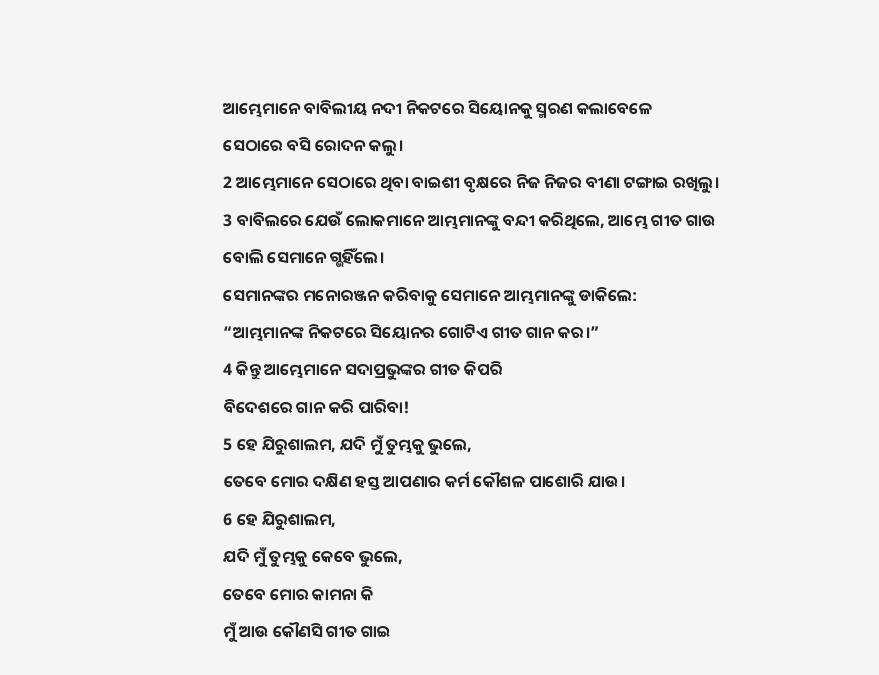ଆମ୍ଭେମାନେ ବାବିଲୀୟ ନଦୀ ନିକଟରେ ସିୟୋନକୁ ସ୍ମରଣ କଲାବେଳେ
ସେଠାରେ ବସି ରୋଦନ କଲୁ।
2 ଆମ୍ଭେମାନେ ସେଠାରେ ଥିବା ବାଇଶୀ ବୃକ୍ଷରେ ନିଜ ନିଜର ବୀଣା ଟଙ୍ଗାଇ ରଖିଲୁ।
3 ବାବିଲରେ ଯେଉଁ ଲୋକମାନେ ଆମ୍ଭମାନଙ୍କୁ ବନ୍ଦୀ କରିଥିଲେ, ଆମ୍ଭେ ଗୀତ ଗାଉ ବୋଲି ସେମାନେ ଗ୍ଭହିଁଲେ।
ସେମାନଙ୍କର ମନୋରଞ୍ଜନ କରିବାକୁ ସେମାନେ ଆମ୍ଭମାନଙ୍କୁ ଡାକିଲେ:
“ଆମ୍ଭମାନଙ୍କ ନିକଟରେ ସିୟୋନର ଗୋଟିଏ ଗୀତ ଗାନ କର।”
4 କିନ୍ତୁ ଆମ୍ଭେମାନେ ସଦାପ୍ରଭୁଙ୍କର ଗୀତ କିପରି
ବିଦେଶରେ ଗାନ କରି ପାରିବା!
5 ହେ ଯିରୁଶାଲମ, ଯଦି ମୁଁ ତୁମ୍ଭକୁ ଭୁଲେ,
ତେବେ ମୋର ଦକ୍ଷିଣ ହସ୍ତ ଆପଣାର କର୍ମ କୌଶଳ ପାଶୋରି ଯାଉ।
6 ହେ ଯିରୁଶାଲମ,
ଯଦି ମୁଁ ତୁମ୍ଭକୁ କେବେ ଭୁଲେ,
ତେବେ ମୋର କାମନା କି
ମୁଁ ଆଉ କୌଣସି ଗୀତ ଗାଇ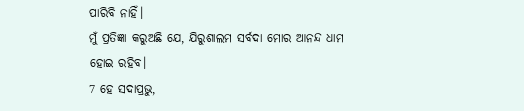ପାରିବି ନାହିଁ।
ମୁଁ ପ୍ରତିଜ୍ଞା କରୁଅଛି ଯେ, ଯିରୁଶାଲମ ସର୍ବଦା ମୋର ଆନନ୍ଦ ଧାମ ହୋଇ ରହିବ।
7 ହେ ସଦାପ୍ରଭୁ,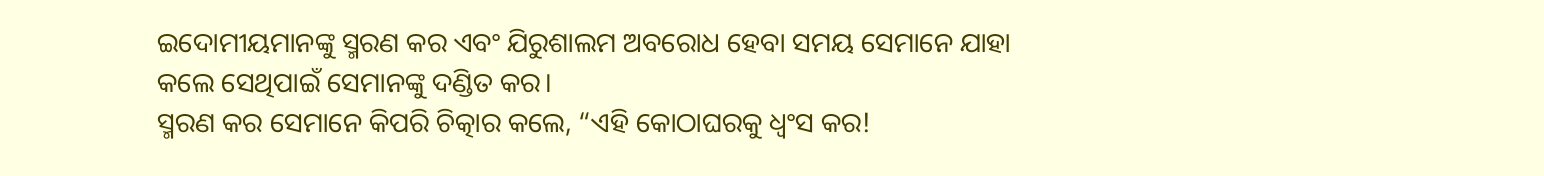ଇଦୋମୀୟମାନଙ୍କୁ ସ୍ମରଣ କର ଏବଂ ଯିରୁଶାଲମ ଅବରୋଧ ହେବା ସମୟ ସେମାନେ ଯାହା କଲେ ସେଥିପାଇଁ ସେମାନଙ୍କୁ ଦଣ୍ଡିତ କର।
ସ୍ମରଣ କର ସେମାନେ କିପରି ଚିତ୍କାର କଲେ, “ଏହି କୋଠାଘରକୁ ଧ୍ୱଂସ କର!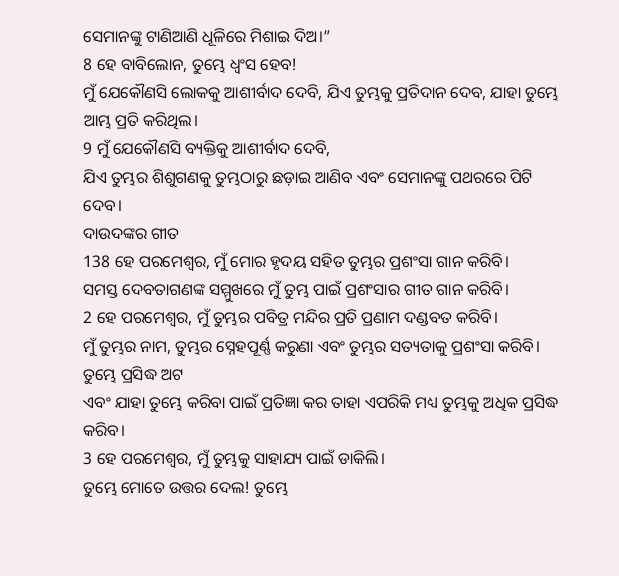ସେମାନଙ୍କୁ ଟାଣିଆଣି ଧୂଳିରେ ମିଶାଇ ଦିଅ।”
8 ହେ ବାବିଲୋନ, ତୁମ୍ଭେ ଧ୍ୱଂସ ହେବ!
ମୁଁ ଯେକୌଣସି ଲୋକକୁ ଆଶୀର୍ବାଦ ଦେବି, ଯିଏ ତୁମ୍ଭକୁ ପ୍ରତିଦାନ ଦେବ, ଯାହା ତୁମ୍ଭେ ଆମ୍ଭ ପ୍ରତି କରିଥିଲ।
9 ମୁଁ ଯେକୌଣସି ବ୍ୟକ୍ତିକୁ ଆଶୀର୍ବାଦ ଦେବି,
ଯିଏ ତୁମ୍ଭର ଶିଶୁଗଣକୁ ତୁମ୍ଭଠାରୁ ଛଡ଼ାଇ ଆଣିବ ଏବଂ ସେମାନଙ୍କୁ ପଥରରେ ପିଟି ଦେବ।
ଦାଉଦଙ୍କର ଗୀତ
138 ହେ ପରମେଶ୍ୱର, ମୁଁ ମୋର ହୃଦୟ ସହିତ ତୁମ୍ଭର ପ୍ରଶଂସା ଗାନ କରିବି।
ସମସ୍ତ ଦେବତାଗଣଙ୍କ ସମ୍ମୁଖରେ ମୁଁ ତୁମ୍ଭ ପାଇଁ ପ୍ରଶଂସାର ଗୀତ ଗାନ କରିବି।
2 ହେ ପରମେଶ୍ୱର, ମୁଁ ତୁମ୍ଭର ପବିତ୍ର ମନ୍ଦିର ପ୍ରତି ପ୍ରଣାମ ଦଣ୍ଡବତ କରିବି।
ମୁଁ ତୁମ୍ଭର ନାମ, ତୁମ୍ଭର ସ୍ନେହପୂର୍ଣ୍ଣ କରୁଣା ଏବଂ ତୁମ୍ଭର ସତ୍ୟତାକୁ ପ୍ରଶଂସା କରିବି।
ତୁମ୍ଭେ ପ୍ରସିଦ୍ଧ ଅଟ
ଏବଂ ଯାହା ତୁମ୍ଭେ କରିବା ପାଇଁ ପ୍ରତିଜ୍ଞା କର ତାହା ଏପରିକି ମଧ୍ୟ ତୁମ୍ଭକୁ ଅଧିକ ପ୍ରସିଦ୍ଧ କରିବ।
3 ହେ ପରମେଶ୍ୱର, ମୁଁ ତୁମ୍ଭକୁ ସାହାଯ୍ୟ ପାଇଁ ଡାକିଲି।
ତୁମ୍ଭେ ମୋତେ ଉତ୍ତର ଦେଲ! ତୁମ୍ଭେ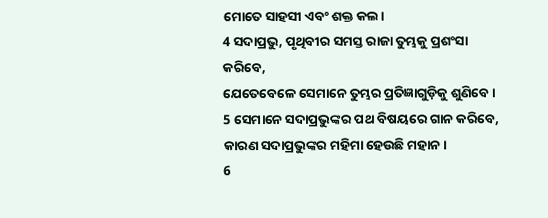ମୋତେ ସାହସୀ ଏବଂ ଶକ୍ତ କଲ।
4 ସଦାପ୍ରଭୁ, ପୃଥିବୀର ସମସ୍ତ ରାଜା ତୁମ୍ଭକୁ ପ୍ରଶଂସା କରିବେ,
ଯେତେବେଳେ ସେମାନେ ତୁମ୍ଭର ପ୍ରତିଜ୍ଞାଗୁଡ଼ିକୁ ଶୁଣିବେ।
5 ସେମାନେ ସଦାପ୍ରଭୁଙ୍କର ପଥ ବିଷୟରେ ଗାନ କରିବେ,
କାରଣ ସଦାପ୍ରଭୁଙ୍କର ମହିମା ହେଉଛି ମହାନ।
6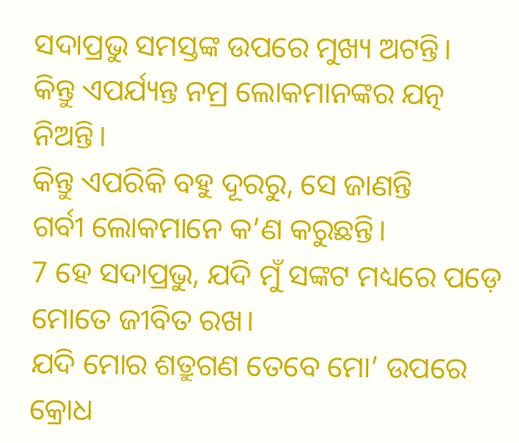ସଦାପ୍ରଭୁ ସମସ୍ତଙ୍କ ଉପରେ ମୁଖ୍ୟ ଅଟନ୍ତି।
କିନ୍ତୁ ଏପର୍ଯ୍ୟନ୍ତ ନମ୍ର ଲୋକମାନଙ୍କର ଯତ୍ନ ନିଅନ୍ତି।
କିନ୍ତୁ ଏପରିକି ବହୁ ଦୂରରୁ, ସେ ଜାଣନ୍ତି
ଗର୍ବୀ ଲୋକମାନେ କ’ଣ କରୁଛନ୍ତି।
7 ହେ ସଦାପ୍ରଭୁ, ଯଦି ମୁଁ ସଙ୍କଟ ମଧ୍ୟରେ ପଡ଼େ ମୋତେ ଜୀବିତ ରଖ।
ଯଦି ମୋର ଶତ୍ରୁଗଣ ତେବେ ମୋ’ ଉପରେ କ୍ରୋଧ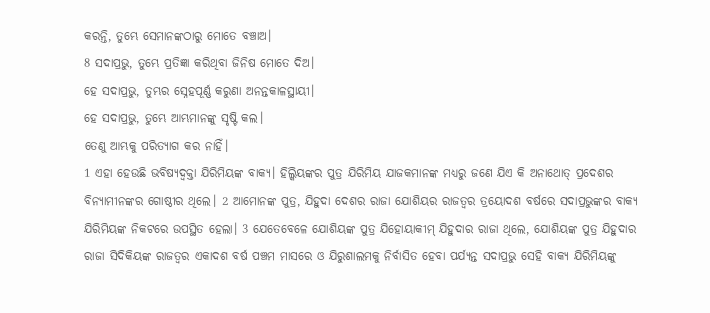କରନ୍ତି, ତୁମ୍ଭେ ସେମାନଙ୍କଠାରୁ ମୋତେ ବଞ୍ଚାଅ।
8 ସଦାପ୍ରଭୁ, ତୁମ୍ଭେ ପ୍ରତିଜ୍ଞା କରିଥିବା ଜିନିଷ ମୋତେ ଦିଅ।
ହେ ସଦାପ୍ରଭୁ, ତୁମ୍ଭର ସ୍ନେହପୂର୍ଣ୍ଣ କରୁଣା ଅନନ୍ତକାଳସ୍ଥାୟୀ।
ହେ ସଦାପ୍ରଭୁ, ତୁମ୍ଭେ ଆମ୍ଭମାନଙ୍କୁ ସୃଷ୍ଟି କଲ।
ତେଣୁ ଆମ୍ଭକୁ ପରିତ୍ୟାଗ କର ନାହିଁ।
1 ଏହା ହେଉଛି ଭବିଷ୍ୟଦ୍ବକ୍ତା ଯିରିମିୟଙ୍କ ବାକ୍ୟ। ହିଲ୍କିୟଙ୍କର ପୁତ୍ର ଯିରିମିୟ ଯାଜକମାନଙ୍କ ମଧ୍ୟରୁ ଜଣେ ଯିଏ କି ଅନାଥୋତ୍ ପ୍ରଦେଶର ବିନ୍ୟାମୀନଙ୍କର ଗୋଷ୍ଠୀର ଥିଲେ। 2 ଆମୋନଙ୍କ ପୁତ୍ର, ଯିହୁଦା ଦେଶର ରାଜା ଯୋଶିୟର ରାଜତ୍ୱର ତ୍ରୟୋଦଶ ବର୍ଷରେ ସଦାପ୍ରଭୁଙ୍କର ବାକ୍ୟ ଯିରିମିୟଙ୍କ ନିକଟରେ ଉପସ୍ଥିତ ହେଲା। 3 ଯେତେବେଳେ ଯୋଶିୟଙ୍କ ପୁତ୍ର ଯିହୋୟାକୀମ୍ ଯିହୁଦାର ରାଜା ଥିଲେ, ଯୋଶିୟଙ୍କ ପୁତ୍ର ଯିହୁଦାର ରାଜା ସିଦିକିୟଙ୍କ ରାଜତ୍ୱର ଏକାଦଶ ବର୍ଷ ପଞ୍ଚମ ମାସରେ ଓ ଯିରୁଶାଲମକୁ ନିର୍ବାସିତ ହେବା ପର୍ଯ୍ୟନ୍ତ ସଦାପ୍ରଭୁ ସେହି ବାକ୍ୟ ଯିରିମିୟଙ୍କୁ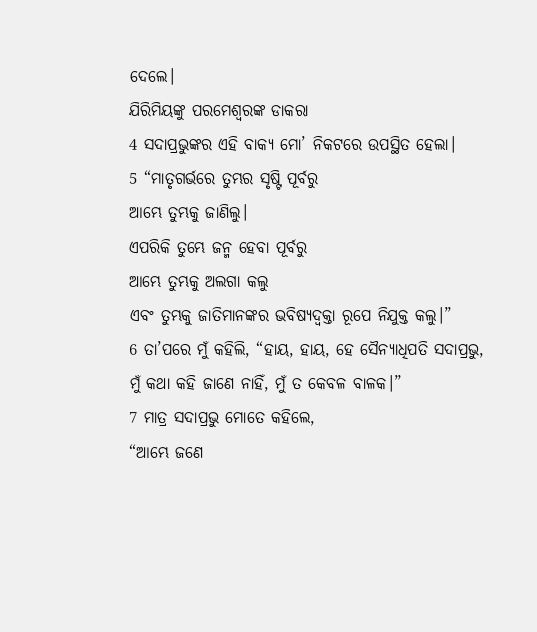ଦେଲେ।
ଯିରିମିୟଙ୍କୁ ପରମେଶ୍ୱରଙ୍କ ଡାକରା
4 ସଦାପ୍ରଭୁଙ୍କର ଏହି ବାକ୍ୟ ମୋ’ ନିକଟରେ ଉପସ୍ଥିତ ହେଲା।
5 “ମାତୃଗର୍ଭରେ ତୁମ୍ଭର ସୃଷ୍ଟି ପୂର୍ବରୁ
ଆମ୍ଭେ ତୁମ୍ଭକୁ ଜାଣିଲୁ।
ଏପରିକି ତୁମ୍ଭେ ଜନ୍ମ ହେବା ପୂର୍ବରୁ
ଆମ୍ଭେ ତୁମ୍ଭକୁ ଅଲଗା କଲୁ
ଏବଂ ତୁମ୍ଭକୁ ଜାତିମାନଙ୍କର ଭବିଷ୍ୟଦ୍ବକ୍ତା ରୂପେ ନିଯୁକ୍ତ କଲୁ।”
6 ତା’ପରେ ମୁଁ କହିଲି, “ହାୟ, ହାୟ, ହେ ସୈନ୍ୟାଧିପତି ସଦାପ୍ରଭୁ, ମୁଁ କଥା କହି ଜାଣେ ନାହିଁ, ମୁଁ ତ କେବଳ ବାଳକ।”
7 ମାତ୍ର ସଦାପ୍ରଭୁ ମୋତେ କହିଲେ,
“ଆମ୍ଭେ ଜଣେ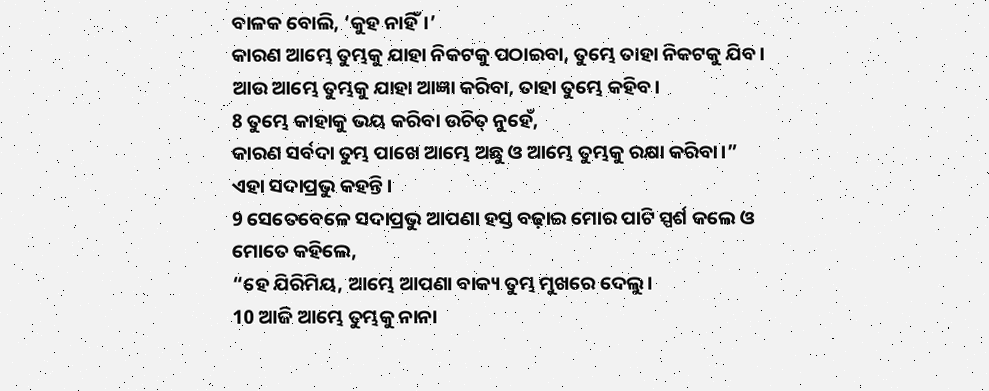ବାଳକ ବୋଲି, ‘କୁହ ନାହିଁ।’
କାରଣ ଆମ୍ଭେ ତୁମ୍ଭକୁ ଯାହା ନିକଟକୁ ପଠାଇବା, ତୁମ୍ଭେ ତାହା ନିକଟକୁ ଯିବ।
ଆଉ ଆମ୍ଭେ ତୁମ୍ଭକୁ ଯାହା ଆଜ୍ଞା କରିବା, ତାହା ତୁମ୍ଭେ କହିବ।
8 ତୁମ୍ଭେ କାହାକୁ ଭୟ କରିବା ଉଚିତ୍ ନୁହେଁ,
କାରଣ ସର୍ବଦା ତୁମ୍ଭ ପାଖେ ଆମ୍ଭେ ଅଛୁ ଓ ଆମ୍ଭେ ତୁମ୍ଭକୁ ରକ୍ଷା କରିବା।”
ଏହା ସଦାପ୍ରଭୁ କହନ୍ତି।
9 ସେତେବେଳେ ସଦାପ୍ରଭୁ ଆପଣା ହସ୍ତ ବଢ଼ାଇ ମୋର ପାଟି ସ୍ପର୍ଶ କଲେ ଓ ମୋତେ କହିଲେ,
“ହେ ଯିରିମିୟ, ଆମ୍ଭେ ଆପଣା ବାକ୍ୟ ତୁମ୍ଭ ମୁଖରେ ଦେଲୁ।
10 ଆଜି ଆମ୍ଭେ ତୁମ୍ଭକୁ ନାନା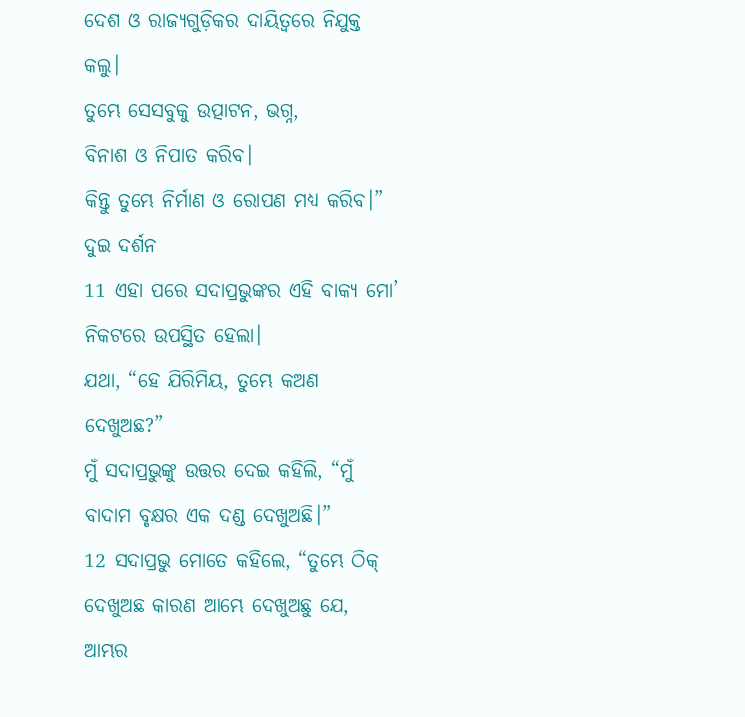ଦେଶ ଓ ରାଜ୍ୟଗୁଡ଼ିକର ଦାୟିତ୍ୱରେ ନିଯୁକ୍ତ କଲୁ।
ତୁମ୍ଭେ ସେସବୁକୁ ଉତ୍ପାଟନ, ଭଗ୍ନ,
ବିନାଶ ଓ ନିପାତ କରିବ।
କିନ୍ତୁ ତୁମ୍ଭେ ନିର୍ମାଣ ଓ ରୋପଣ ମଧ୍ୟ କରିବ।”
ଦୁଇ ଦର୍ଶନ
11 ଏହା ପରେ ସଦାପ୍ରଭୁଙ୍କର ଏହି ବାକ୍ୟ ମୋ’ ନିକଟରେ ଉପସ୍ଥିତ ହେଲା।
ଯଥା, “ହେ ଯିରିମିୟ, ତୁମ୍ଭେ କଅଣ ଦେଖୁଅଛ?”
ମୁଁ ସଦାପ୍ରଭୁଙ୍କୁ ଉତ୍ତର ଦେଇ କହିଲି, “ମୁଁ ବାଦାମ ବୃକ୍ଷର ଏକ ଦଣ୍ଡ ଦେଖୁଅଛି।”
12 ସଦାପ୍ରଭୁ ମୋତେ କହିଲେ, “ତୁମ୍ଭେ ଠିକ୍ ଦେଖୁଅଛ କାରଣ ଆମ୍ଭେ ଦେଖୁଅଛୁ ଯେ, ଆମ୍ଭର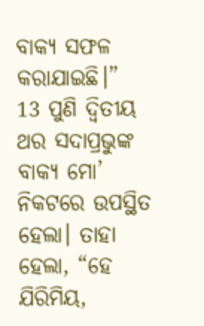ବାକ୍ୟ ସଫଳ କରାଯାଇଛି।”
13 ପୁଣି ଦ୍ୱିତୀୟ ଥର ସଦାପ୍ରଭୁଙ୍କ ବାକ୍ୟ ମୋ’ ନିକଟରେ ଉପସ୍ଥିତ ହେଲା। ତାହା ହେଲା, “ହେ ଯିରିମିୟ,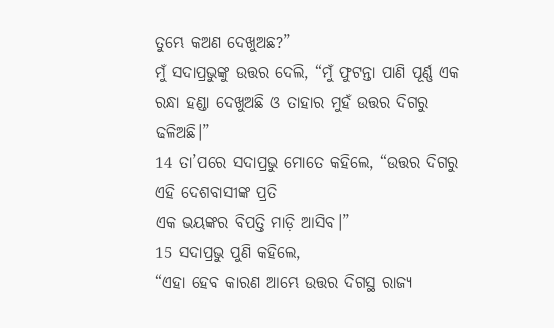ତୁମ୍ଭେ କଅଣ ଦେଖୁଅଛ?”
ମୁଁ ସଦାପ୍ରଭୁଙ୍କୁ ଉତ୍ତର ଦେଲି, “ମୁଁ ଫୁଟନ୍ତା ପାଣି ପୂର୍ଣ୍ଣ ଏକ ରନ୍ଧା ହଣ୍ଡା ଦେଖୁଅଛି ଓ ତାହାର ମୁହଁ ଉତ୍ତର ଦିଗରୁ ଢଳିଅଛି।”
14 ତା’ପରେ ସଦାପ୍ରଭୁ ମୋତେ କହିଲେ, “ଉତ୍ତର ଦିଗରୁ ଏହି ଦେଶବାସୀଙ୍କ ପ୍ରତି
ଏକ ଭୟଙ୍କର ବିପତ୍ତି ମାଡ଼ି ଆସିବ।”
15 ସଦାପ୍ରଭୁ ପୁଣି କହିଲେ,
“ଏହା ହେବ କାରଣ ଆମ୍ଭେ ଉତ୍ତର ଦିଗସ୍ଥ ରାଜ୍ୟ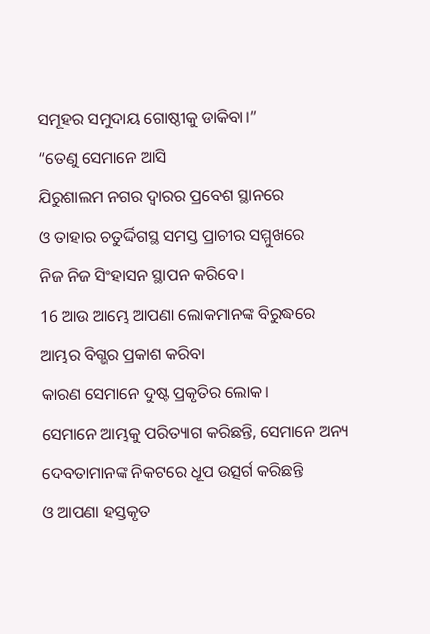ସମୂହର ସମୁଦାୟ ଗୋଷ୍ଠୀକୁ ଡାକିବା।”
“ତେଣୁ ସେମାନେ ଆସି
ଯିରୁଶାଲମ ନଗର ଦ୍ୱାରର ପ୍ରବେଶ ସ୍ଥାନରେ
ଓ ତାହାର ଚତୁର୍ଦ୍ଦିଗସ୍ଥ ସମସ୍ତ ପ୍ରାଚୀର ସମ୍ମୁଖରେ
ନିଜ ନିଜ ସିଂହାସନ ସ୍ଥାପନ କରିବେ।
16 ଆଉ ଆମ୍ଭେ ଆପଣା ଲୋକମାନଙ୍କ ବିରୁଦ୍ଧରେ ଆମ୍ଭର ବିଗ୍ଭର ପ୍ରକାଶ କରିବା
କାରଣ ସେମାନେ ଦୁଷ୍ଟ ପ୍ରକୃତିର ଲୋକ।
ସେମାନେ ଆମ୍ଭକୁ ପରିତ୍ୟାଗ କରିଛନ୍ତି, ସେମାନେ ଅନ୍ୟ ଦେବତାମାନଙ୍କ ନିକଟରେ ଧୂପ ଉତ୍ସର୍ଗ କରିଛନ୍ତି
ଓ ଆପଣା ହସ୍ତକୃତ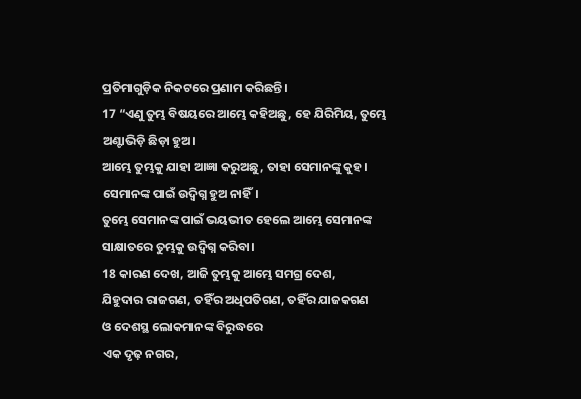ପ୍ରତିମାଗୁଡ଼ିକ ନିକଟରେ ପ୍ରଣାମ କରିଛନ୍ତି।
17 “ଏଣୁ ତୁମ୍ଭ ବିଷୟରେ ଆମ୍ଭେ କହିଅଛୁ, ହେ ଯିରିମିୟ, ତୁମ୍ଭେ ଅଣ୍ଟାଭିଡ଼ି ଛିଡ଼ା ହୁଅ।
ଆମ୍ଭେ ତୁମ୍ଭକୁ ଯାହା ଆଜ୍ଞା କରୁଅଛୁ, ତାହା ସେମାନଙ୍କୁ କୁହ।
ସେମାନଙ୍କ ପାଇଁ ଉଦ୍ବିଗ୍ନ ହୁଅ ନାହିଁ।
ତୁମ୍ଭେ ସେମାନଙ୍କ ପାଇଁ ଭୟଭୀତ ହେଲେ ଆମ୍ଭେ ସେମାନଙ୍କ ସାକ୍ଷାତରେ ତୁମ୍ଭକୁ ଉଦ୍ବିଗ୍ନ କରିବା।
18 କାରଣ ଦେଖ, ଆଜି ତୁମ୍ଭକୁ ଆମ୍ଭେ ସମଗ୍ର ଦେଶ,
ଯିହୁଦାର ରାଜଗଣ, ତହିଁର ଅଧିପତିଗଣ, ତହିଁର ଯାଜକଗଣ
ଓ ଦେଶସ୍ଥ ଲୋକମାନଙ୍କ ବିରୁଦ୍ଧରେ
ଏକ ଦୃଢ଼ ନଗର,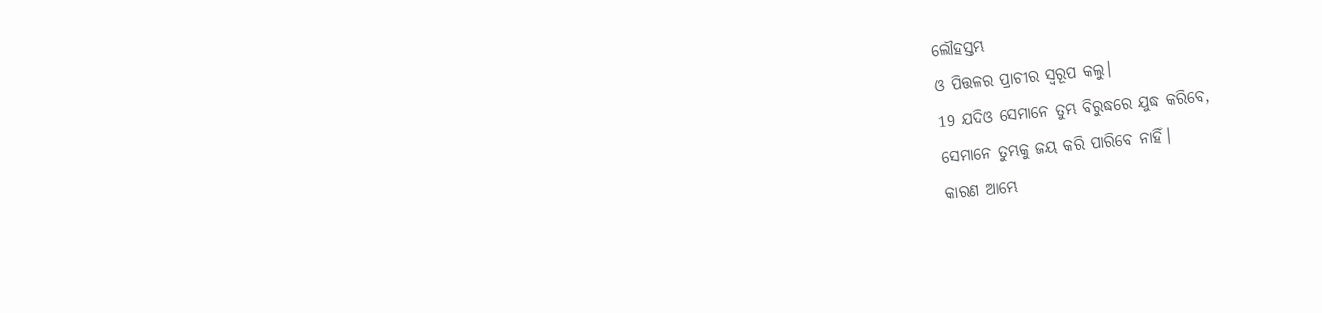ଲୌହସ୍ତମ୍ଭ
ଓ ପିତ୍ତଳର ପ୍ରାଚୀର ସ୍ୱରୂପ କଲୁ।
19 ଯଦିଓ ସେମାନେ ତୁମ୍ଭ ବିରୁଦ୍ଧରେ ଯୁଦ୍ଧ କରିବେ,
ସେମାନେ ତୁମ୍ଭକୁ ଜୟ କରି ପାରିବେ ନାହିଁ।
କାରଣ ଆମ୍ଭେ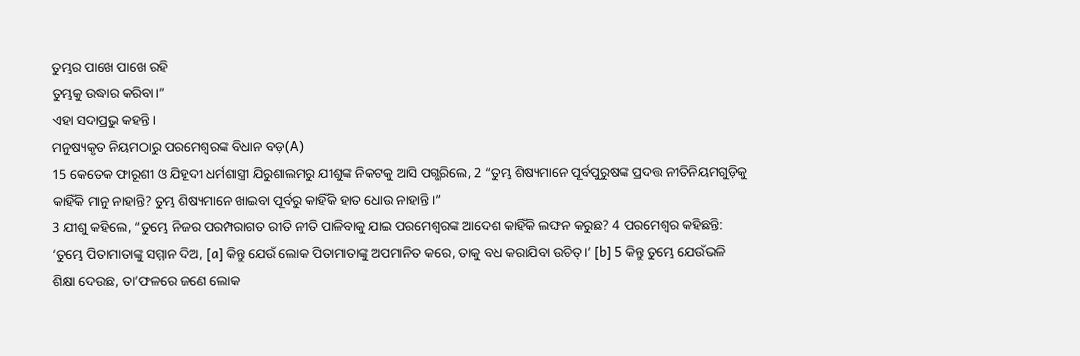ତୁମ୍ଭର ପାଖେ ପାଖେ ରହି
ତୁମ୍ଭକୁ ଉଦ୍ଧାର କରିବା।”
ଏହା ସଦାପ୍ରଭୁ କହନ୍ତି।
ମନୁଷ୍ୟକୃତ ନିୟମଠାରୁ ପରମେଶ୍ୱରଙ୍କ ବିଧାନ ବଡ଼(A)
15 କେତେକ ଫାରୂଶୀ ଓ ଯିହୂଦୀ ଧର୍ମଶାସ୍ତ୍ରୀ ଯିରୁଶାଲମରୁ ଯୀଶୁଙ୍କ ନିକଟକୁ ଆସି ପଗ୍ଭରିଲେ, 2 “ତୁମ୍ଭ ଶିଷ୍ୟମାନେ ପୂର୍ବପୁରୁଷଙ୍କ ପ୍ରଦତ୍ତ ନୀତିନିୟମଗୁଡ଼ିକୁ କାହିଁକି ମାନୁ ନାହାନ୍ତି? ତୁମ୍ଭ ଶିଷ୍ୟମାନେ ଖାଇବା ପୂର୍ବରୁ କାହିଁକି ହାତ ଧୋଉ ନାହାନ୍ତି।”
3 ଯୀଶୁ କହିଲେ, “ତୁମ୍ଭେ ନିଜର ପରମ୍ପରାଗତ ରୀତି ନୀତି ପାଳିବାକୁ ଯାଇ ପରମେଶ୍ୱରଙ୍କ ଆଦେଶ କାହିଁକି ଲଙ୍ଘନ କରୁଛ? 4 ପରମେଶ୍ୱର କହିଛନ୍ତି: ‘ତୁମ୍ଭେ ପିତାମାତାଙ୍କୁ ସମ୍ମାନ ଦିଅ, [a] କିନ୍ତୁ ଯେଉଁ ଲୋକ ପିତାମାତାଙ୍କୁ ଅପମାନିତ କରେ, ତାକୁ ବଧ କରାଯିବା ଉଚିତ୍।’ [b] 5 କିନ୍ତୁ ତୁମ୍ଭେ ଯେଉଁଭଳି ଶିକ୍ଷା ଦେଉଛ, ତା’ଫଳରେ ଜଣେ ଲୋକ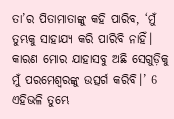ତା’ର ପିତାମାତାଙ୍କୁ କହି ପାରିବ, ‘ମୁଁ ତୁମ୍ଭକୁ ସାହାଯ୍ୟ କରି ପାରିବି ନାହିଁ। କାରଣ ମୋର ଯାହାସବୁ ଅଛି ସେଗୁଡ଼ିକୁ ମୁଁ ପରମେଶ୍ୱରଙ୍କୁ ଉତ୍ସର୍ଗ କରିବି।’ 6 ଏହିଭଳି ତୁମ୍ଭେ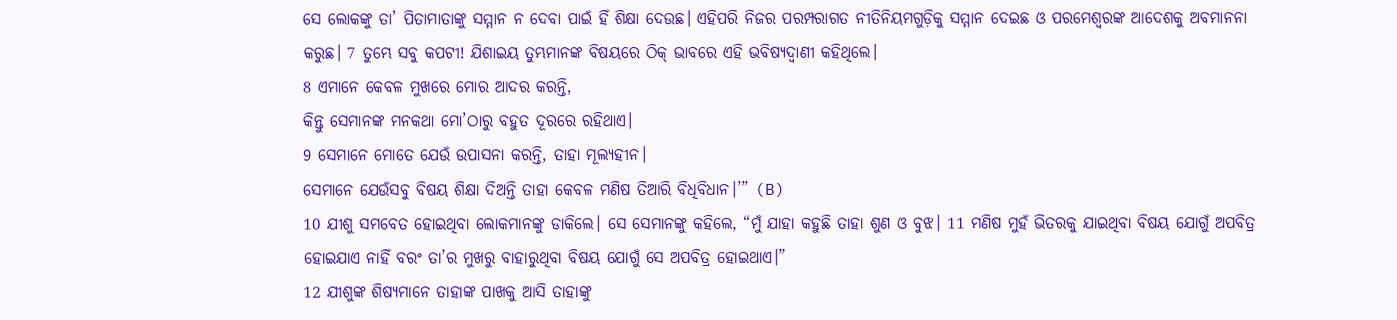ସେ ଲୋକଙ୍କୁ ତା’ ପିତାମାତାଙ୍କୁ ସମ୍ମାନ ନ ଦେବା ପାଇଁ ହିଁ ଶିକ୍ଷା ଦେଉଛ। ଏହିପରି ନିଜର ପରମ୍ପରାଗତ ନୀତିନିୟମଗୁଡ଼ିକୁ ସମ୍ମାନ ଦେଇଛ ଓ ପରମେଶ୍ୱରଙ୍କ ଆଦେଶକୁ ଅବମାନନା କରୁଛ। 7 ତୁମ୍ଭେ ସବୁ କପଟୀ! ଯିଶାଇୟ ତୁମ୍ଭମାନଙ୍କ ବିଷୟରେ ଠିକ୍ ଭାବରେ ଏହି ଭବିଷ୍ୟଦ୍ବାଣୀ କହିଥିଲେ।
8 ଏମାନେ କେବଳ ମୁଖରେ ମୋର ଆଦର କରନ୍ତି,
କିନ୍ତୁ ସେମାନଙ୍କ ମନକଥା ମୋ’ଠାରୁ ବହୁତ ଦୂରରେ ରହିଥାଏ।
9 ସେମାନେ ମୋତେ ଯେଉଁ ଉପାସନା କରନ୍ତି, ତାହା ମୂଲ୍ୟହୀନ।
ସେମାନେ ଯେଉଁସବୁ ବିଷୟ ଶିକ୍ଷା ଦିଅନ୍ତି ତାହା କେବଳ ମଣିଷ ତିଆରି ବିଧିବିଧାନ।’” (B)
10 ଯୀଶୁ ସମବେତ ହୋଇଥିବା ଲୋକମାନଙ୍କୁ ଡାକିଲେ। ସେ ସେମାନଙ୍କୁ କହିଲେ, “ମୁଁ ଯାହା କହୁଛି ତାହା ଶୁଣ ଓ ବୁଝ। 11 ମଣିଷ ମୁହଁ ଭିତରକୁ ଯାଇଥିବା ବିଷୟ ଯୋଗୁଁ ଅପବିତ୍ର ହୋଇଯାଏ ନାହିଁ ବରଂ ତା’ର ମୁଖରୁ ବାହାରୁଥିବା ବିଷୟ ଯୋଗୁଁ ସେ ଅପବିତ୍ର ହୋଇଥାଏ।”
12 ଯୀଶୁଙ୍କ ଶିଷ୍ୟମାନେ ତାହାଙ୍କ ପାଖକୁ ଆସି ତାହାଙ୍କୁ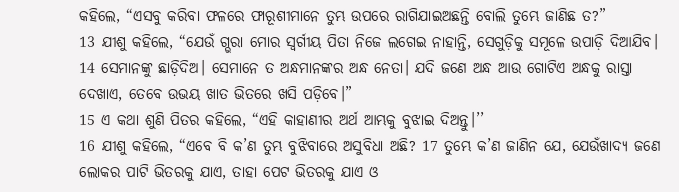କହିଲେ, “ଏସବୁ କରିବା ଫଳରେ ଫାରୂଶୀମାନେ ତୁମ୍ଭ ଉପରେ ରାଗିଯାଇଅଛନ୍ତି ବୋଲି ତୁମ୍ଭେ ଜାଣିଛ ତ?”
13 ଯୀଶୁ କହିଲେ, “ଯେଉଁ ଗ୍ଭରା ମୋର ସ୍ୱର୍ଗୀୟ ପିତା ନିଜେ ଲଗେଇ ନାହାନ୍ତି, ସେଗୁଡ଼ିକୁ ସମୂଳେ ଉପାଡ଼ି ଦିଆଯିବ। 14 ସେମାନଙ୍କୁ ଛାଡ଼ିଦିଅ। ସେମାନେ ତ ଅନ୍ଧମାନଙ୍କର ଅନ୍ଧ ନେତା। ଯଦି ଜଣେ ଅନ୍ଧ ଆଉ ଗୋଟିଏ ଅନ୍ଧକୁ ରାସ୍ତା ଦେଖାଏ, ତେବେ ଉଭୟ ଖାତ ଭିତରେ ଖସି ପଡ଼ିବେ।”
15 ଏ କଥା ଶୁଣି ପିତର କହିଲେ, “ଏହି କାହାଣୀର ଅର୍ଥ ଆମ୍ଭକୁ ବୁଝାଇ ଦିଅନ୍ତୁ।’’
16 ଯୀଶୁ କହିଲେ, “ଏବେ ବି କ’ଣ ତୁମ୍ଭ ବୁଝିବାରେ ଅସୁବିଧା ଅଛି? 17 ତୁମ୍ଭେ କ’ଣ ଜାଣିନ ଯେ, ଯେଉଁଖାଦ୍ୟ ଜଣେ ଲୋକର ପାଟି ଭିତରକୁ ଯାଏ, ତାହା ପେଟ ଭିତରକୁ ଯାଏ ଓ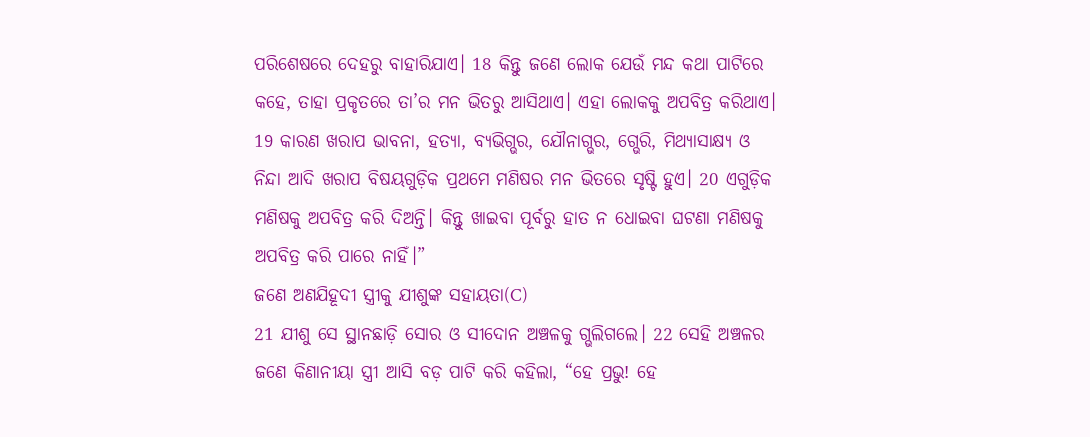ପରିଶେଷରେ ଦେହରୁ ବାହାରିଯାଏ। 18 କିନ୍ତୁ ଜଣେ ଲୋକ ଯେଉଁ ମନ୍ଦ କଥା ପାଟିରେ କହେ, ତାହା ପ୍ରକୃତରେ ତା’ର ମନ ଭିତରୁ ଆସିଥାଏ। ଏହା ଲୋକକୁ ଅପବିତ୍ର କରିଥାଏ। 19 କାରଣ ଖରାପ ଭାବନା, ହତ୍ୟା, ବ୍ୟଭିଗ୍ଭର, ଯୌନାଗ୍ଭର, ଗ୍ଭେରି, ମିଥ୍ୟାସାକ୍ଷ୍ୟ ଓ ନିନ୍ଦା ଆଦି ଖରାପ ବିଷୟଗୁଡ଼ିକ ପ୍ରଥମେ ମଣିଷର ମନ ଭିତରେ ସୃଷ୍ଟି ହୁଏ। 20 ଏଗୁଡ଼ିକ ମଣିଷକୁ ଅପବିତ୍ର କରି ଦିଅନ୍ତି। କିନ୍ତୁ ଖାଇବା ପୂର୍ବରୁ ହାତ ନ ଧୋଇବା ଘଟଣା ମଣିଷକୁ ଅପବିତ୍ର କରି ପାରେ ନାହିଁ।”
ଜଣେ ଅଣଯିହୂଦୀ ସ୍ତ୍ରୀକୁ ଯୀଶୁଙ୍କ ସହାୟତା(C)
21 ଯୀଶୁ ସେ ସ୍ଥାନଛାଡ଼ି ସୋର ଓ ସୀଦୋନ ଅଞ୍ଚଳକୁ ଗ୍ଭଲିଗଲେ। 22 ସେହି ଅଞ୍ଚଳର ଜଣେ କିଣାନୀୟା ସ୍ତ୍ରୀ ଆସି ବଡ଼ ପାଟି କରି କହିଲା, “ହେ ପ୍ରଭୁ! ହେ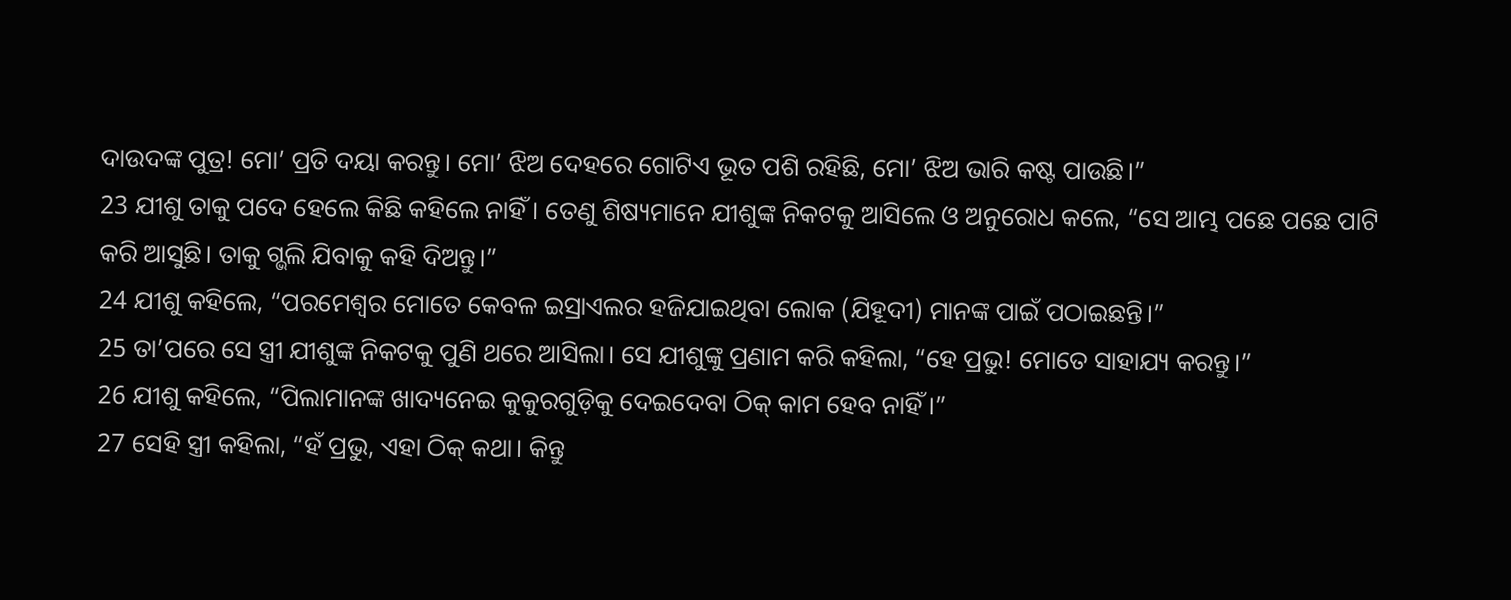ଦାଉଦଙ୍କ ପୁତ୍ର! ମୋ’ ପ୍ରତି ଦୟା କରନ୍ତୁ। ମୋ’ ଝିଅ ଦେହରେ ଗୋଟିଏ ଭୂତ ପଶି ରହିଛି, ମୋ’ ଝିଅ ଭାରି କଷ୍ଟ ପାଉଛି।”
23 ଯୀଶୁ ତାକୁ ପଦେ ହେଲେ କିଛି କହିଲେ ନାହିଁ। ତେଣୁ ଶିଷ୍ୟମାନେ ଯୀଶୁଙ୍କ ନିକଟକୁ ଆସିଲେ ଓ ଅନୁରୋଧ କଲେ, “ସେ ଆମ୍ଭ ପଛେ ପଛେ ପାଟି କରି ଆସୁଛି। ତାକୁ ଗ୍ଭଲି ଯିବାକୁ କହି ଦିଅନ୍ତୁ।”
24 ଯୀଶୁ କହିଲେ, “ପରମେଶ୍ୱର ମୋତେ କେବଳ ଇସ୍ରାଏଲର ହଜିଯାଇଥିବା ଲୋକ (ଯିହୂଦୀ) ମାନଙ୍କ ପାଇଁ ପଠାଇଛନ୍ତି।”
25 ତା’ପରେ ସେ ସ୍ତ୍ରୀ ଯୀଶୁଙ୍କ ନିକଟକୁ ପୁଣି ଥରେ ଆସିଲା। ସେ ଯୀଶୁଙ୍କୁ ପ୍ରଣାମ କରି କହିଲା, “ହେ ପ୍ରଭୁ! ମୋତେ ସାହାଯ୍ୟ କରନ୍ତୁ।”
26 ଯୀଶୁ କହିଲେ, “ପିଲାମାନଙ୍କ ଖାଦ୍ୟନେଇ କୁକୁରଗୁଡ଼ିକୁ ଦେଇଦେବା ଠିକ୍ କାମ ହେବ ନାହିଁ।”
27 ସେହି ସ୍ତ୍ରୀ କହିଲା, “ହଁ ପ୍ରଭୁ, ଏହା ଠିକ୍ କଥା। କିନ୍ତୁ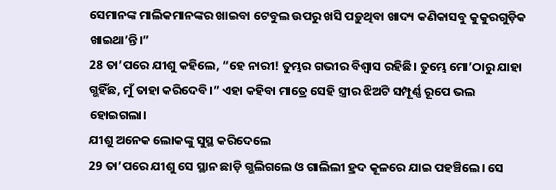ସେମାନଙ୍କ ମାଲିକମାନଙ୍କର ଖାଇବା ଟେବୁଲ ଉପରୁ ଖସି ପଡ଼ୁଥିବା ଖାଦ୍ୟ କଣିକାସବୁ କୁକୁରଗୁଡ଼ିକ ଖାଇଥା’ନ୍ତି।”
28 ତା’ପରେ ଯୀଶୁ କହିଲେ, “ହେ ନାରୀ! ତୁମ୍ଭର ଗଭୀର ବିଶ୍ୱାସ ରହିଛି। ତୁମ୍ଭେ ମୋ’ଠାରୁ ଯାହା ଗ୍ଭହିଁଛ, ମୁଁ ତାହା କରିଦେବି।” ଏହା କହିବା ମାତ୍ରେ ସେହି ସ୍ତ୍ରୀର ଝିଅଟି ସମ୍ପୂର୍ଣ୍ଣ ରୂପେ ଭଲ ହୋଇଗଲା।
ଯୀଶୁ ଅନେକ ଲୋକଙ୍କୁ ସୁସ୍ଥ କରିଦେଲେ
29 ତା’ପରେ ଯୀଶୁ ସେ ସ୍ଥାନ ଛାଡ଼ି ଗ୍ଭଲିଗଲେ ଓ ଗାଲିଲୀ ହ୍ରଦ କୂଳରେ ଯାଇ ପହଞ୍ଚିଲେ। ସେ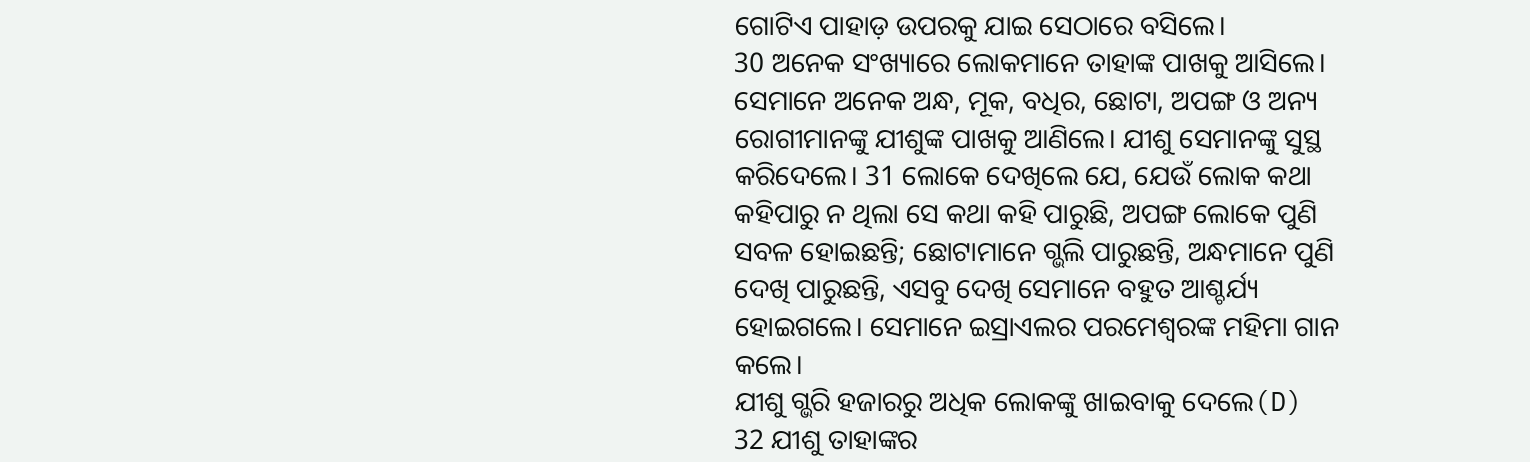ଗୋଟିଏ ପାହାଡ଼ ଉପରକୁ ଯାଇ ସେଠାରେ ବସିଲେ।
30 ଅନେକ ସଂଖ୍ୟାରେ ଲୋକମାନେ ତାହାଙ୍କ ପାଖକୁ ଆସିଲେ। ସେମାନେ ଅନେକ ଅନ୍ଧ, ମୂକ, ବଧିର, ଛୋଟା, ଅପଙ୍ଗ ଓ ଅନ୍ୟ ରୋଗୀମାନଙ୍କୁ ଯୀଶୁଙ୍କ ପାଖକୁ ଆଣିଲେ। ଯୀଶୁ ସେମାନଙ୍କୁ ସୁସ୍ଥ କରିଦେଲେ। 31 ଲୋକେ ଦେଖିଲେ ଯେ, ଯେଉଁ ଲୋକ କଥା କହିପାରୁ ନ ଥିଲା ସେ କଥା କହି ପାରୁଛି, ଅପଙ୍ଗ ଲୋକେ ପୁଣି ସବଳ ହୋଇଛନ୍ତି; ଛୋଟାମାନେ ଗ୍ଭଲି ପାରୁଛନ୍ତି, ଅନ୍ଧମାନେ ପୁଣି ଦେଖି ପାରୁଛନ୍ତି, ଏସବୁ ଦେଖି ସେମାନେ ବହୁତ ଆଶ୍ଚର୍ଯ୍ୟ ହୋଇଗଲେ। ସେମାନେ ଇସ୍ରାଏଲର ପରମେଶ୍ୱରଙ୍କ ମହିମା ଗାନ କଲେ।
ଯୀଶୁ ଗ୍ଭରି ହଜାରରୁ ଅଧିକ ଲୋକଙ୍କୁ ଖାଇବାକୁ ଦେଲେ(D)
32 ଯୀଶୁ ତାହାଙ୍କର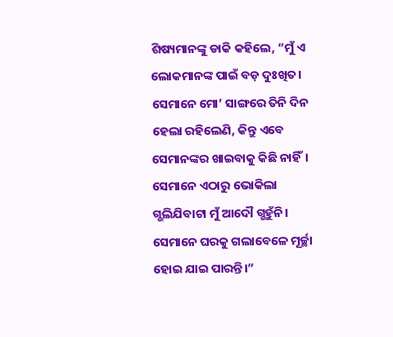ଶିଷ୍ୟମାନଙ୍କୁ ଡାକି କହିଲେ, “ମୁଁ ଏ ଲୋକମାନଙ୍କ ପାଇଁ ବଡ଼ ଦୁଃଖିତ। ସେମାନେ ମୋ’ ସାଙ୍ଗରେ ତିନି ଦିନ ହେଲା ରହିଲେଣି, କିନ୍ତୁ ଏବେ ସେମାନଙ୍କର ଖାଇବାକୁ କିଛି ନାହିଁ। ସେମାନେ ଏଠାରୁ ଭୋକିଲା ଗ୍ଭଲିଯିବାଟା ମୁଁ ଆଦୌ ଗ୍ଭହୁଁନି। ସେମାନେ ଘରକୁ ଗଲାବେଳେ ମୂର୍ଚ୍ଛା ହୋଇ ଯାଇ ପାରନ୍ତି।”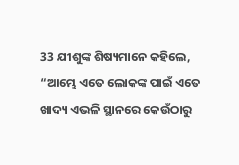33 ଯୀଶୁଙ୍କ ଶିଷ୍ୟମାନେ କହିଲେ, “ଆମ୍ଭେ ଏତେ ଲୋକଙ୍କ ପାଇଁ ଏତେ ଖାଦ୍ୟ ଏଭଳି ସ୍ଥାନରେ କେଉଁଠାରୁ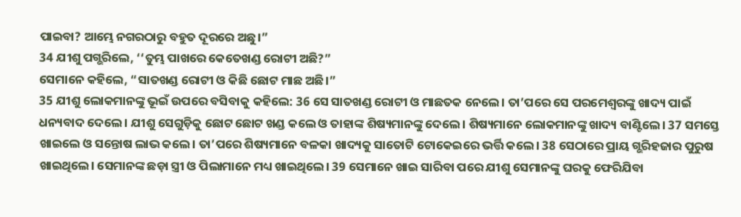ପାଇବା? ଆମ୍ଭେ ନଗରଠାରୁ ବହୁତ ଦୂରରେ ଅଛୁ।”
34 ଯୀଶୁ ପଗ୍ଭରିଲେ, ‘‘ତୁମ୍ଭ ପାଖରେ କେତେଖଣ୍ଡ ରୋଟୀ ଅଛି?”
ସେମାନେ କହିଲେ, “ସାତଖଣ୍ଡ ରୋଟୀ ଓ କିଛି ଛୋଟ ମାଛ ଅଛି।”
35 ଯୀଶୁ ଲୋକମାନଙ୍କୁ ଭୂଇଁ ଉପରେ ବସିବାକୁ କହିଲେ: 36 ସେ ସାତଖଣ୍ଡ ରୋଟୀ ଓ ମାଛତକ ନେଲେ। ତା’ପରେ ସେ ପରମେଶ୍ୱରଙ୍କୁ ଖାଦ୍ୟ ପାଇଁ ଧନ୍ୟବାଦ ଦେଲେ। ଯୀଶୁ ସେଗୁଡ଼ିକୁ ଛୋଟ ଛୋଟ ଖଣ୍ଡ କଲେ ଓ ତାହାଙ୍କ ଶିଷ୍ୟମାନଙ୍କୁ ଦେଲେ। ଶିଷ୍ୟମାନେ ଲୋକମାନଙ୍କୁ ଖାଦ୍ୟ ବାଣ୍ଟିଲେ। 37 ସମସ୍ତେ ଖାଇଲେ ଓ ସନ୍ତୋଷ ଲାଭ କଲେ। ତା’ପରେ ଶିଷ୍ୟମାନେ ବଳକା ଖାଦ୍ୟକୁ ସାତୋଟି ଟୋକେଇରେ ଭର୍ତ୍ତି କଲେ। 38 ସେଠାରେ ପ୍ରାୟ ଗ୍ଭରିହଜାର ପୁରୁଷ ଖାଇଥିଲେ। ସେମାନଙ୍କ ଛଡ଼ା ସ୍ତ୍ରୀ ଓ ପିଲାମାନେ ମଧ୍ୟ ଖାଇଥିଲେ। 39 ସେମାନେ ଖାଇ ସାରିବା ପରେ ଯୀଶୁ ସେମାନଙ୍କୁ ଘରକୁ ଫେରିଯିବା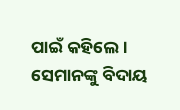ପାଇଁ କହିଲେ। ସେମାନଙ୍କୁ ବିଦାୟ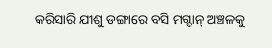କରିସାରି ଯୀଶୁ ଡଙ୍ଗାରେ ବସି ମଗ୍ଦାନ୍ ଅଞ୍ଚଳକୁ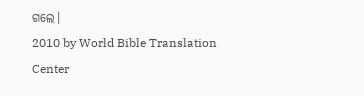ଗଲେ।
2010 by World Bible Translation Center